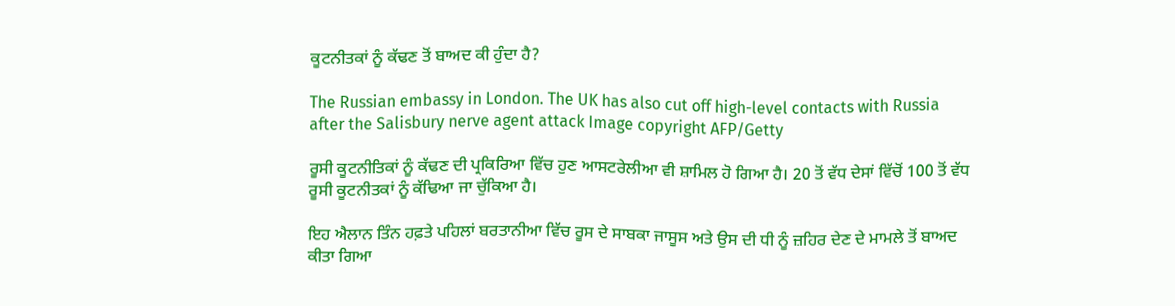ਕੂਟਨੀਤਕਾਂ ਨੂੰ ਕੱਢਣ ਤੋਂ ਬਾਅਦ ਕੀ ਹੁੰਦਾ ਹੈ?

The Russian embassy in London. The UK has also cut off high-level contacts with Russia after the Salisbury nerve agent attack Image copyright AFP/Getty

ਰੂਸੀ ਕੂਟਨੀਤਿਕਾਂ ਨੂੰ ਕੱਢਣ ਦੀ ਪ੍ਰਕਿਰਿਆ ਵਿੱਚ ਹੁਣ ਆਸਟਰੇਲੀਆ ਵੀ ਸ਼ਾਮਿਲ ਹੋ ਗਿਆ ਹੈ। 20 ਤੋਂ ਵੱਧ ਦੇਸਾਂ ਵਿੱਚੋਂ 100 ਤੋਂ ਵੱਧ ਰੂਸੀ ਕੂਟਨੀਤਕਾਂ ਨੂੰ ਕੱਢਿਆ ਜਾ ਚੁੱਕਿਆ ਹੈ।

ਇਹ ਐਲਾਨ ਤਿੰਨ ਹਫ਼ਤੇ ਪਹਿਲਾਂ ਬਰਤਾਨੀਆ ਵਿੱਚ ਰੂਸ ਦੇ ਸਾਬਕਾ ਜਾਸੂਸ ਅਤੇ ਉਸ ਦੀ ਧੀ ਨੂੰ ਜ਼ਹਿਰ ਦੇਣ ਦੇ ਮਾਮਲੇ ਤੋਂ ਬਾਅਦ ਕੀਤਾ ਗਿਆ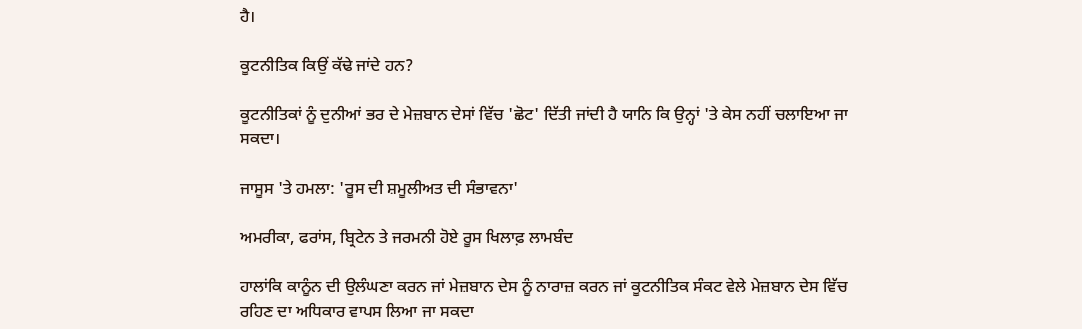ਹੈ।

ਕੂਟਨੀਤਿਕ ਕਿਉਂ ਕੱਢੇ ਜਾਂਦੇ ਹਨ?

ਕੂਟਨੀਤਿਕਾਂ ਨੂੰ ਦੁਨੀਆਂ ਭਰ ਦੇ ਮੇਜ਼ਬਾਨ ਦੇਸਾਂ ਵਿੱਚ 'ਛੋਟ' ਦਿੱਤੀ ਜਾਂਦੀ ਹੈ ਯਾਨਿ ਕਿ ਉਨ੍ਹਾਂ 'ਤੇ ਕੇਸ ਨਹੀਂ ਚਲਾਇਆ ਜਾ ਸਕਦਾ।

ਜਾਸੂਸ 'ਤੇ ਹਮਲਾ: 'ਰੂਸ ਦੀ ਸ਼ਮੂਲੀਅਤ ਦੀ ਸੰਭਾਵਨਾ'

ਅਮਰੀਕਾ, ਫਰਾਂਸ, ਬ੍ਰਿਟੇਨ ਤੇ ਜਰਮਨੀ ਹੋਏ ਰੂਸ ਖਿਲਾਫ਼ ਲਾਮਬੰਦ

ਹਾਲਾਂਕਿ ਕਾਨੂੰਨ ਦੀ ਉਲੰਘਣਾ ਕਰਨ ਜਾਂ ਮੇਜ਼ਬਾਨ ਦੇਸ ਨੂੰ ਨਾਰਾਜ਼ ਕਰਨ ਜਾਂ ਕੂਟਨੀਤਿਕ ਸੰਕਟ ਵੇਲੇ ਮੇਜ਼ਬਾਨ ਦੇਸ ਵਿੱਚ ਰਹਿਣ ਦਾ ਅਧਿਕਾਰ ਵਾਪਸ ਲਿਆ ਜਾ ਸਕਦਾ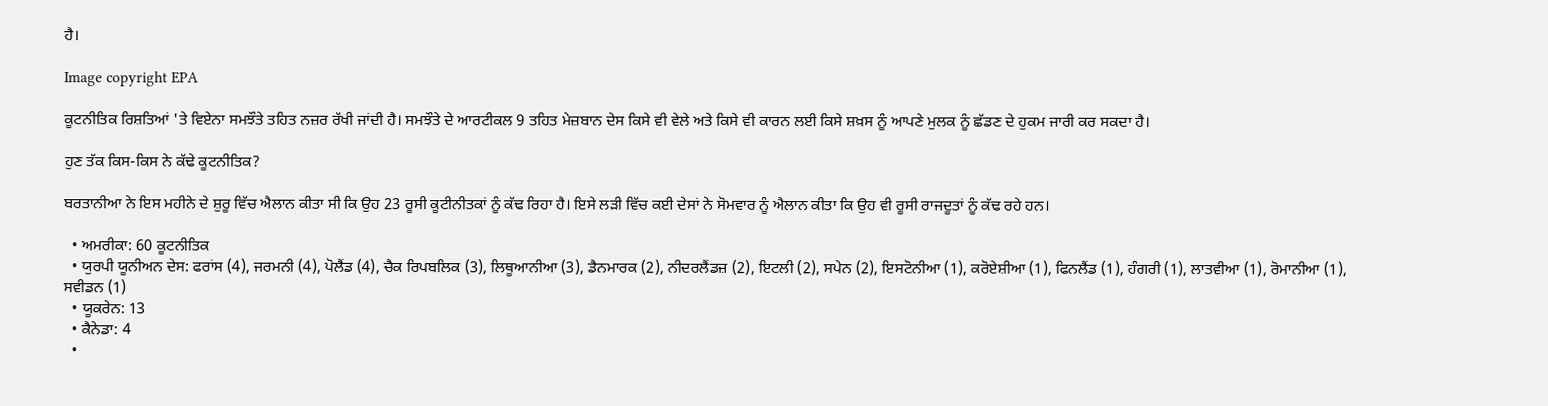ਹੈ।

Image copyright EPA

ਕੂਟਨੀਤਿਕ ਰਿਸ਼ਤਿਆਂ 'ਤੇ ਵਿਏਨਾ ਸਮਝੌਤੇ ਤਹਿਤ ਨਜ਼ਰ ਰੱਖੀ ਜਾਂਦੀ ਹੈ। ਸਮਝੌਤੇ ਦੇ ਆਰਟੀਕਲ 9 ਤਹਿਤ ਮੇਜ਼ਬਾਨ ਦੇਸ ਕਿਸੇ ਵੀ ਵੇਲੇ ਅਤੇ ਕਿਸੇ ਵੀ ਕਾਰਨ ਲਈ ਕਿਸੇ ਸ਼ਖ਼ਸ ਨੂੰ ਆਪਣੇ ਮੁਲਕ ਨੂੰ ਛੱਡਣ ਦੇ ਹੁਕਮ ਜਾਰੀ ਕਰ ਸਕਦਾ ਹੈ।

ਹੁਣ ਤੱਕ ਕਿਸ-ਕਿਸ ਨੇ ਕੱਢੇ ਕੂਟਨੀਤਿਕ?

ਬਰਤਾਨੀਆ ਨੇ ਇਸ ਮਹੀਨੇ ਦੇ ਸ਼ੁਰੂ ਵਿੱਚ ਐਲਾਨ ਕੀਤਾ ਸੀ ਕਿ ਉਹ 23 ਰੂਸੀ ਕੂਟੀਨੀਤਕਾਂ ਨੂੰ ਕੱਢ ਰਿਹਾ ਹੈ। ਇਸੇ ਲੜੀ ਵਿੱਚ ਕਈ ਦੇਸਾਂ ਨੇ ਸੋਮਵਾਰ ਨੂੰ ਐਲਾਨ ਕੀਤਾ ਕਿ ਉਹ ਵੀ ਰੂਸੀ ਰਾਜਦੂਤਾਂ ਨੂੰ ਕੱਢ ਰਹੇ ਹਨ।

  • ਅਮਰੀਕਾ: 60 ਕੂਟਨੀਤਿਕ
  • ਯੁਰਪੀ ਯੂਨੀਅਨ ਦੇਸ: ਫਰਾਂਸ (4), ਜਰਮਨੀ (4), ਪੋਲੈਂਡ (4), ਚੈਕ ਰਿਪਬਲਿਕ (3), ਲਿਥੂਆਨੀਆ (3), ਡੈਨਮਾਰਕ (2), ਨੀਦਰਲੈਂਡਜ਼ (2), ਇਟਲੀ (2), ਸਪੇਨ (2), ਇਸਟੋਨੀਆ (1), ਕਰੋਏਸ਼ੀਆ (1), ਫਿਨਲੈਂਡ (1), ਹੰਗਰੀ (1), ਲਾਤਵੀਆ (1), ਰੋਮਾਨੀਆ (1), ਸਵੀਡਨ (1)
  • ਯੂਕਰੇਨ: 13
  • ਕੈਨੇਡਾ: 4
  •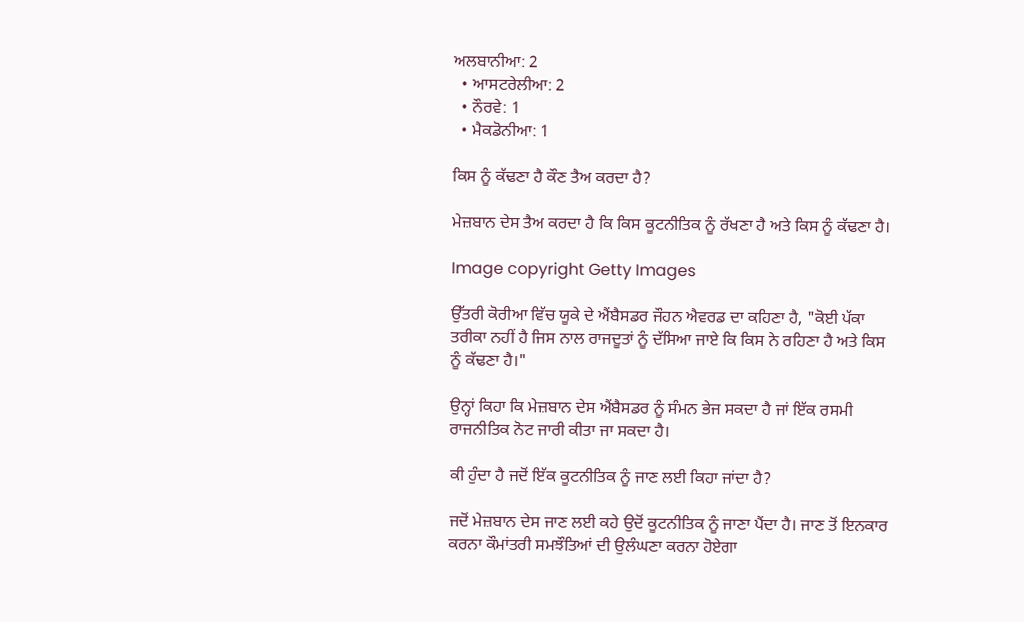ਅਲਬਾਨੀਆ: 2
  • ਆਸਟਰੇਲੀਆ: 2
  • ਨੌਰਵੇ: 1
  • ਮੈਕਡੋਨੀਆ: 1

ਕਿਸ ਨੂੰ ਕੱਢਣਾ ਹੈ ਕੌਣ ਤੈਅ ਕਰਦਾ ਹੈ?

ਮੇਜ਼ਬਾਨ ਦੇਸ ਤੈਅ ਕਰਦਾ ਹੈ ਕਿ ਕਿਸ ਕੂਟਨੀਤਿਕ ਨੂੰ ਰੱਖਣਾ ਹੈ ਅਤੇ ਕਿਸ ਨੂੰ ਕੱਢਣਾ ਹੈ।

Image copyright Getty Images

ਉੱਤਰੀ ਕੋਰੀਆ ਵਿੱਚ ਯੂਕੇ ਦੇ ਐਂਬੈਸਡਰ ਜੌਹਨ ਐਵਰਡ ਦਾ ਕਹਿਣਾ ਹੈ, "ਕੋਈ ਪੱਕਾ ਤਰੀਕਾ ਨਹੀਂ ਹੈ ਜਿਸ ਨਾਲ ਰਾਜਦੂਤਾਂ ਨੂੰ ਦੱਸਿਆ ਜਾਏ ਕਿ ਕਿਸ ਨੇ ਰਹਿਣਾ ਹੈ ਅਤੇ ਕਿਸ ਨੂੰ ਕੱਢਣਾ ਹੈ।"

ਉਨ੍ਹਾਂ ਕਿਹਾ ਕਿ ਮੇਜ਼ਬਾਨ ਦੇਸ ਐਂਬੈਸਡਰ ਨੂੰ ਸੰਮਨ ਭੇਜ ਸਕਦਾ ਹੈ ਜਾਂ ਇੱਕ ਰਸਮੀ ਰਾਜਨੀਤਿਕ ਨੋਟ ਜਾਰੀ ਕੀਤਾ ਜਾ ਸਕਦਾ ਹੈ।

ਕੀ ਹੁੰਦਾ ਹੈ ਜਦੋਂ ਇੱਕ ਕੂਟਨੀਤਿਕ ਨੂੰ ਜਾਣ ਲਈ ਕਿਹਾ ਜਾਂਦਾ ਹੈ?

ਜਦੋਂ ਮੇਜ਼ਬਾਨ ਦੇਸ ਜਾਣ ਲਈ ਕਹੇ ਉਦੋਂ ਕੂਟਨੀਤਿਕ ਨੂੰ ਜਾਣਾ ਪੈਂਦਾ ਹੈ। ਜਾਣ ਤੋਂ ਇਨਕਾਰ ਕਰਨਾ ਕੌਮਾਂਤਰੀ ਸਮਝੌਤਿਆਂ ਦੀ ਉਲੰਘਣਾ ਕਰਨਾ ਹੋਏਗਾ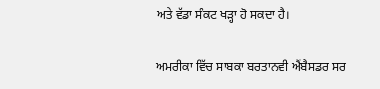ਅਤੇ ਵੱਡਾ ਸੰਕਟ ਖੜ੍ਹਾ ਹੋ ਸਕਦਾ ਹੈ।

ਅਮਰੀਕਾ ਵਿੱਚ ਸਾਬਕਾ ਬਰਤਾਨਵੀ ਐਂਬੈਸਡਰ ਸਰ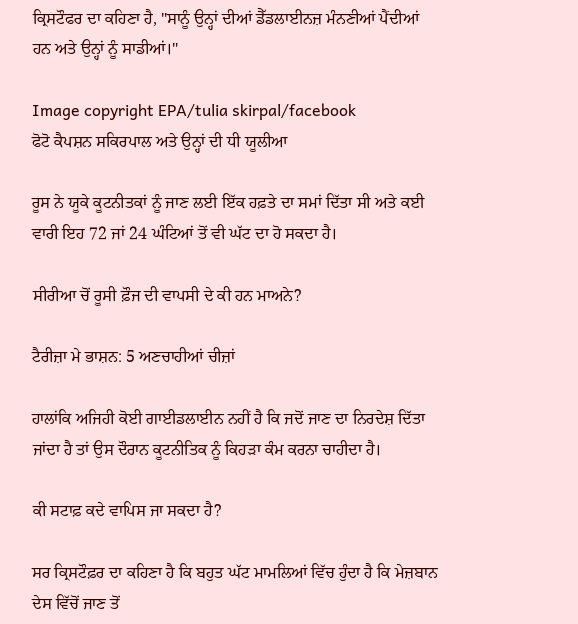ਕ੍ਰਿਸਟੌਫਰ ਦਾ ਕਹਿਣਾ ਹੈ, "ਸਾਨੂੰ ਉਨ੍ਹਾਂ ਦੀਆਂ ਡੈੱਡਲਾਈਨਜ਼ ਮੰਨਣੀਆਂ ਪੈਂਦੀਆਂ ਹਨ ਅਤੇ ਉਨ੍ਹਾਂ ਨੂੰ ਸਾਡੀਆਂ।"

Image copyright EPA/tulia skirpal/facebook
ਫੋਟੋ ਕੈਪਸ਼ਨ ਸਕਿਰਪਾਲ ਅਤੇ ਉਨ੍ਹਾਂ ਦੀ ਧੀ ਯੂਲੀਆ

ਰੂਸ ਨੇ ਯੂਕੇ ਕੂਟਨੀਤਕਾਂ ਨੂੰ ਜਾਣ ਲਈ ਇੱਕ ਹਫ਼ਤੇ ਦਾ ਸਮਾਂ ਦਿੱਤਾ ਸੀ ਅਤੇ ਕਈ ਵਾਰੀ ਇਹ 72 ਜਾਂ 24 ਘੰਟਿਆਂ ਤੋਂ ਵੀ ਘੱਟ ਦਾ ਹੋ ਸਕਦਾ ਹੈ।

ਸੀਰੀਆ ਚੋਂ ਰੂਸੀ ਫ਼ੌਜ ਦੀ ਵਾਪਸੀ ਦੇ ਕੀ ਹਨ ਮਾਅਨੇ?

ਟੈਰੀਜ਼ਾ ਮੇ ਭਾਸ਼ਨ: 5 ਅਣਚਾਹੀਆਂ ਚੀਜ਼ਾਂ

ਹਾਲਾਂਕਿ ਅਜਿਹੀ ਕੋਈ ਗਾਈਡਲਾਈਨ ਨਹੀਂ ਹੈ ਕਿ ਜਦੋਂ ਜਾਣ ਦਾ ਨਿਰਦੇਸ਼ ਦਿੱਤਾ ਜਾਂਦਾ ਹੈ ਤਾਂ ਉਸ ਦੌਰਾਨ ਕੂਟਨੀਤਿਕ ਨੂੰ ਕਿਹੜਾ ਕੰਮ ਕਰਨਾ ਚਾਹੀਦਾ ਹੈ।

ਕੀ ਸਟਾਫ਼ ਕਦੇ ਵਾਪਿਸ ਜਾ ਸਕਦਾ ਹੈ?

ਸਰ ਕ੍ਰਿਸਟੌਫ਼ਰ ਦਾ ਕਹਿਣਾ ਹੈ ਕਿ ਬਹੁਤ ਘੱਟ ਮਾਮਲਿਆਂ ਵਿੱਚ ਹੁੰਦਾ ਹੈ ਕਿ ਮੇਜ਼ਬਾਨ ਦੇਸ ਵਿੱਚੋਂ ਜਾਣ ਤੋਂ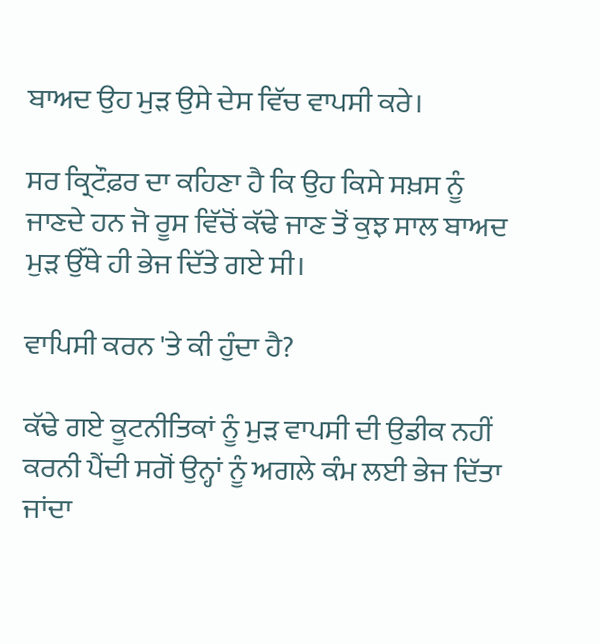ਬਾਅਦ ਉਹ ਮੁੜ ਉਸੇ ਦੇਸ ਵਿੱਚ ਵਾਪਸੀ ਕਰੇ।

ਸਰ ਕ੍ਰਿਟੌਫ਼ਰ ਦਾ ਕਹਿਣਾ ਹੈ ਕਿ ਉਹ ਕਿਸੇ ਸਖ਼ਸ ਨੂੰ ਜਾਣਦੇ ਹਨ ਜੋ ਰੂਸ ਵਿੱਚੋਂ ਕੱਢੇ ਜਾਣ ਤੋਂ ਕੁਝ ਸਾਲ ਬਾਅਦ ਮੁੜ ਉੱਥੇ ਹੀ ਭੇਜ ਦਿੱਤੇ ਗਏ ਸੀ।

ਵਾਪਿਸੀ ਕਰਨ 'ਤੇ ਕੀ ਹੁੰਦਾ ਹੈ?

ਕੱਢੇ ਗਏ ਕੂਟਨੀਤਿਕਾਂ ਨੂੰ ਮੁੜ ਵਾਪਸੀ ਦੀ ਉਡੀਕ ਨਹੀਂ ਕਰਨੀ ਪੈਂਦੀ ਸਗੋਂ ਉਨ੍ਹਾਂ ਨੂੰ ਅਗਲੇ ਕੰਮ ਲਈ ਭੇਜ ਦਿੱਤਾ ਜਾਂਦਾ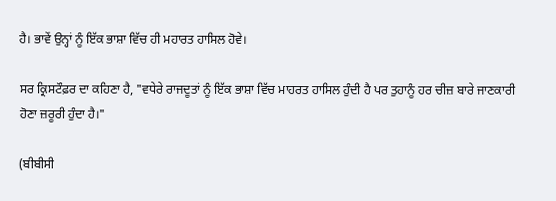ਹੈ। ਭਾਵੇਂ ਉਨ੍ਹਾਂ ਨੂੰ ਇੱਕ ਭਾਸ਼ਾ ਵਿੱਚ ਹੀ ਮਹਾਰਤ ਹਾਸਿਲ ਹੋਵੇ।

ਸਰ ਕ੍ਰਿਸਟੌਫ਼ਰ ਦਾ ਕਹਿਣਾ ਹੈ, "ਵਧੇਰੇ ਰਾਜਦੂਤਾਂ ਨੂੰ ਇੱਕ ਭਾਸ਼ਾ ਵਿੱਚ ਮਾਹਰਤ ਹਾਸਿਲ ਹੁੰਦੀ ਹੈ ਪਰ ਤੁਹਾਨੂੰ ਹਰ ਚੀਜ਼ ਬਾਰੇ ਜਾਣਕਾਰੀ ਹੋਣਾ ਜ਼ਰੂਰੀ ਹੁੰਦਾ ਹੈ।"

(ਬੀਬੀਸੀ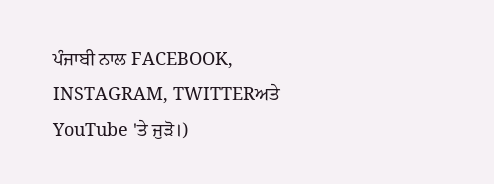ਪੰਜਾਬੀ ਨਾਲ FACEBOOK, INSTAGRAM, TWITTERਅਤੇ YouTube 'ਤੇ ਜੁੜੋ।)